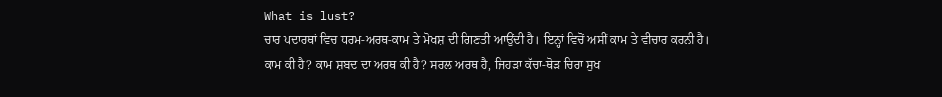What is lust?
ਚਾਰ ਪਦਾਰਥਾਂ ਵਿਚ ਧਰਮ-ਅਰਥ-ਕਾਮ ਤੇ ਮੋਖਸ਼ ਦੀ ਗਿਣਤੀ ਆਉਂਦੀ ਹੈ। ਇਨ੍ਹਾਂ ਵਿਚੋਂ ਅਸੀਂ ਕਾਮ ਤੇ ਵੀਚਾਰ ਕਰਨੀ ਹੈ।
ਕਾਮ ਕੀ ਹੈ? ਕਾਮ ਸ਼ਬਦ ਦਾ ਅਰਥ ਕੀ ਹੈ? ਸਰਲ ਅਰਥ ਹੈ, ਜਿਹੜਾ ਕੱਚਾ-ਥੋੜ ਚਿਰਾ ਸੁਖ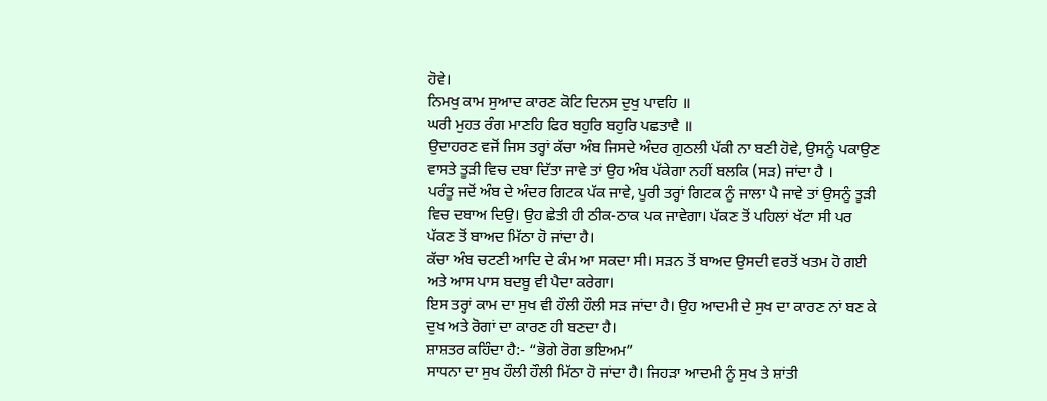ਹੋਵੇ।
ਨਿਮਖੁ ਕਾਮ ਸੁਆਦ ਕਾਰਣ ਕੋਟਿ ਦਿਨਸ ਦੁਖੁ ਪਾਵਹਿ ॥
ਘਰੀ ਮੁਹਤ ਰੰਗ ਮਾਣਹਿ ਫਿਰ ਬਹੁਰਿ ਬਹੁਰਿ ਪਛਤਾਵੈ ॥
ਉਦਾਹਰਣ ਵਜੋਂ ਜਿਸ ਤਰ੍ਹਾਂ ਕੱਚਾ ਅੰਬ ਜਿਸਦੇ ਅੰਦਰ ਗੁਠਲੀ ਪੱਕੀ ਨਾ ਬਣੀ ਹੋਵੇ, ਉਸਨੂੰ ਪਕਾਉਣ ਵਾਸਤੇ ਤੂੜੀ ਵਿਚ ਦਬਾ ਦਿੱਤਾ ਜਾਵੇ ਤਾਂ ਉਹ ਅੰਬ ਪੱਕੇਗਾ ਨਹੀਂ ਬਲਕਿ (ਸੜ) ਜਾਂਦਾ ਹੈ ।
ਪਰੰਤੂ ਜਦੋਂ ਅੰਬ ਦੇ ਅੰਦਰ ਗਿਟਕ ਪੱਕ ਜਾਵੇ, ਪੂਰੀ ਤਰ੍ਹਾਂ ਗਿਟਕ ਨੂੰ ਜਾਲਾ ਪੈ ਜਾਵੇ ਤਾਂ ਉਸਨੂੰ ਤੂੜੀ ਵਿਚ ਦਬਾਅ ਦਿਉ। ਉਹ ਛੇਤੀ ਹੀ ਠੀਕ-ਠਾਕ ਪਕ ਜਾਵੇਗਾ। ਪੱਕਣ ਤੋਂ ਪਹਿਲਾਂ ਖੱਟਾ ਸੀ ਪਰ ਪੱਕਣ ਤੋਂ ਬਾਅਦ ਮਿੱਠਾ ਹੋ ਜਾਂਦਾ ਹੈ।
ਕੱਚਾ ਅੰਬ ਚਟਣੀ ਆਦਿ ਦੇ ਕੰਮ ਆ ਸਕਦਾ ਸੀ। ਸੜਨ ਤੋਂ ਬਾਅਦ ਉਸਦੀ ਵਰਤੋਂ ਖਤਮ ਹੋ ਗਈ ਅਤੇ ਆਸ ਪਾਸ ਬਦਬੂ ਵੀ ਪੈਦਾ ਕਰੇਗਾ।
ਇਸ ਤਰ੍ਹਾਂ ਕਾਮ ਦਾ ਸੁਖ ਵੀ ਹੌਲੀ ਹੌਲੀ ਸੜ ਜਾਂਦਾ ਹੈ। ਉਹ ਆਦਮੀ ਦੇ ਸੁਖ ਦਾ ਕਾਰਣ ਨਾਂ ਬਣ ਕੇ ਦੁਖ ਅਤੇ ਰੋਗਾਂ ਦਾ ਕਾਰਣ ਹੀ ਬਣਦਾ ਹੈ।
ਸ਼ਾਸ਼ਤਰ ਕਹਿੰਦਾ ਹੈ:- “ਭੋਗੇ ਰੋਗ ਭਇਅਮ”
ਸਾਧਨਾ ਦਾ ਸੁਖ ਹੌਲੀ ਹੌਲੀ ਮਿੱਠਾ ਹੋ ਜਾਂਦਾ ਹੈ। ਜਿਹੜਾ ਆਦਮੀ ਨੂੰ ਸੁਖ ਤੇ ਸ਼ਾਂਤੀ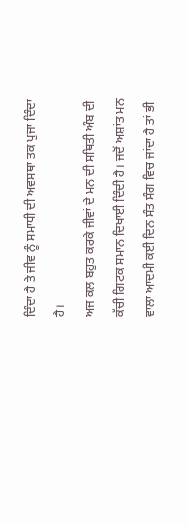ਦਿੰਦਾ ਹੈ ਤੇ ਜੀਵ ਨੂੰ ਸਮਾਧੀ ਦੀ ਅਵਸਥਾ ਤਕ ਪੁਜਾ ਦਿੰਦਾ ਹੈ।
ਅਜ ਕਲ ਬਹੁਤ ਕਰਕੇ ਜੀਵਾਂ ਦੇ ਮਨ ਦੀ ਸਥਿਤੀ ਅੰਬ ਦੀ ਕੱਚੀ ਗਿਟਕ ਸਮਾਨ ਦਿਖਾਈ ਦਿੰਦੀ ਹੈ। ਜਦੋਂ ਅਸ਼ਾਂਤ ਮਨ ਵਾਲਾ ਆਦਮੀ ਕਈ ਦਿਨ ਸੰਤ ਸੰਗ ਵਿਚ ਜਾਂਦਾ ਹੈ ਤਾਂ ਭੀ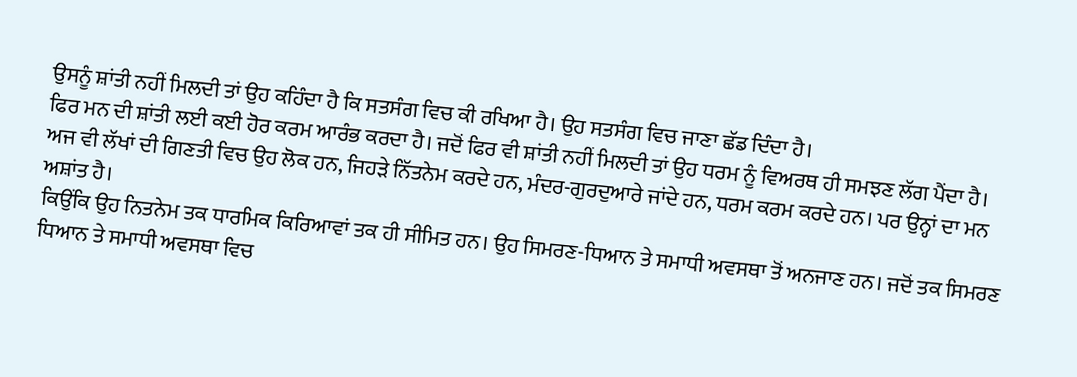ਉਸਨੂੰ ਸ਼ਾਂਤੀ ਨਹੀਂ ਮਿਲਦੀ ਤਾਂ ਉਹ ਕਹਿੰਦਾ ਹੈ ਕਿ ਸਤਸੰਗ ਵਿਚ ਕੀ ਰਖਿਆ ਹੈ। ਉਹ ਸਤਸੰਗ ਵਿਚ ਜਾਣਾ ਛੱਡ ਦਿੰਦਾ ਹੈ।
ਫਿਰ ਮਨ ਦੀ ਸ਼ਾਂਤੀ ਲਈ ਕਈ ਹੋਰ ਕਰਮ ਆਰੰਭ ਕਰਦਾ ਹੈ। ਜਦੋਂ ਫਿਰ ਵੀ ਸ਼ਾਂਤੀ ਨਹੀਂ ਮਿਲਦੀ ਤਾਂ ਉਹ ਧਰਮ ਨੂੰ ਵਿਅਰਥ ਹੀ ਸਮਝਣ ਲੱਗ ਪੈਂਦਾ ਹੈ।
ਅਜ ਵੀ ਲੱਖਾਂ ਦੀ ਗਿਣਤੀ ਵਿਚ ਉਹ ਲੋਕ ਹਨ, ਜਿਹੜੇ ਨਿੱਤਨੇਮ ਕਰਦੇ ਹਨ, ਮੰਦਰ-ਗੁਰਦੁਆਰੇ ਜਾਂਦੇ ਹਨ, ਧਰਮ ਕਰਮ ਕਰਦੇ ਹਨ। ਪਰ ਉਨ੍ਹਾਂ ਦਾ ਮਨ ਅਸ਼ਾਂਤ ਹੈ।
ਕਿਉਂਕਿ ਉਹ ਨਿਤਨੇਮ ਤਕ ਧਾਰਮਿਕ ਕਿਰਿਆਵਾਂ ਤਕ ਹੀ ਸੀਮਿਤ ਹਨ। ਉਹ ਸਿਮਰਣ-ਧਿਆਨ ਤੇ ਸਮਾਧੀ ਅਵਸਥਾ ਤੋਂ ਅਨਜਾਣ ਹਨ। ਜਦੋਂ ਤਕ ਸਿਮਰਣ ਧਿਆਨ ਤੇ ਸਮਾਧੀ ਅਵਸਥਾ ਵਿਚ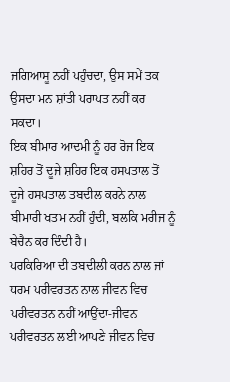ਜਗਿਆਸੂ ਨਹੀਂ ਪਹੁੰਚਦਾ, ਉਸ ਸਮੇਂ ਤਕ ਉਸਦਾ ਮਨ ਸ਼ਾਂਤੀ ਪਰਾਪਤ ਨਹੀਂ ਕਰ ਸਕਦਾ।
ਇਕ ਬੀਮਾਰ ਆਦਮੀ ਨੂੰ ਹਰ ਰੋਜ ਇਕ ਸ਼ਹਿਰ ਤੋਂ ਦੂਜੇ ਸ਼ਹਿਰ ਇਕ ਹਸਪਤਾਲ ਤੋਂ ਦੂਜੇ ਹਸਪਤਾਲ ਤਬਦੀਲ ਕਰਨੇ ਨਾਲ ਬੀਮਾਰੀ ਖਤਮ ਨਹੀਂ ਹੁੰਦੀ, ਬਲਕਿ ਮਰੀਜ ਨੂੰ ਬੇਚੈਨ ਕਰ ਦਿੰਦੀ ਹੈ।
ਪਰਕਿਰਿਆ ਦੀ ਤਬਦੀਲੀ ਕਰਨ ਨਾਲ ਜਾਂ ਧਰਮ ਪਰੀਵਰਤਨ ਨਾਲ ਜੀਵਨ ਵਿਚ ਪਰੀਵਰਤਨ ਨਹੀਂ ਆਉਂਦਾ-ਜੀਵਨ ਪਰੀਵਰਤਨ ਲਈ ਆਪਣੇ ਜੀਵਨ ਵਿਚ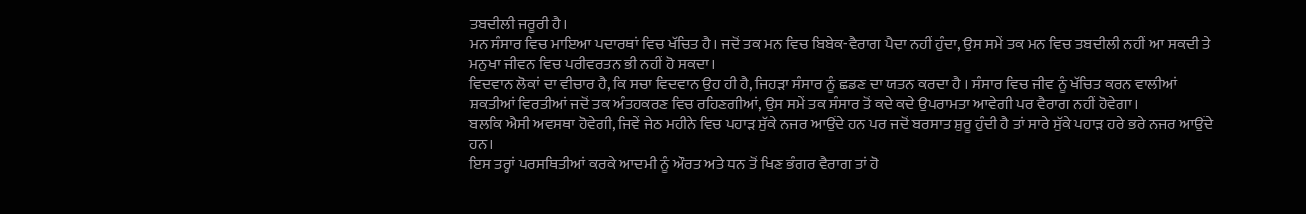ਤਬਦੀਲੀ ਜਰੂਰੀ ਹੈ।
ਮਨ ਸੰਸਾਰ ਵਿਚ ਮਾਇਆ ਪਦਾਰਥਾਂ ਵਿਚ ਖੱਚਿਤ ਹੈ। ਜਦੋਂ ਤਕ ਮਨ ਵਿਚ ਬਿਬੇਕ-ਵੈਰਾਗ ਪੈਦਾ ਨਹੀਂ ਹੁੰਦਾ, ਉਸ ਸਮੇਂ ਤਕ ਮਨ ਵਿਚ ਤਬਦੀਲੀ ਨਹੀਂ ਆ ਸਕਦੀ ਤੇ ਮਨੁਖਾ ਜੀਵਨ ਵਿਚ ਪਰੀਵਰਤਨ ਭੀ ਨਹੀਂ ਹੋ ਸਕਦਾ।
ਵਿਦਵਾਨ ਲੋਕਾਂ ਦਾ ਵੀਚਾਰ ਹੈ, ਕਿ ਸਚਾ ਵਿਦਵਾਨ ਉਹ ਹੀ ਹੈ, ਜਿਹੜਾ ਸੰਸਾਰ ਨੂੰ ਛਡਣ ਦਾ ਯਤਨ ਕਰਦਾ ਹੈ । ਸੰਸਾਰ ਵਿਚ ਜੀਵ ਨੂੰ ਖੱਚਿਤ ਕਰਨ ਵਾਲੀਆਂ ਸ਼ਕਤੀਆਂ ਵਿਰਤੀਆਂ ਜਦੋਂ ਤਕ ਅੰਤਹਕਰਣ ਵਿਚ ਰਹਿਣਗੀਆਂ, ਉਸ ਸਮੇਂ ਤਕ ਸੰਸਾਰ ਤੋਂ ਕਦੇ ਕਦੇ ਉਪਰਾਮਤਾ ਆਵੇਗੀ ਪਰ ਵੈਰਾਗ ਨਹੀਂ ਹੋਵੇਗਾ।
ਬਲਕਿ ਐਸੀ ਅਵਸਥਾ ਹੋਵੇਗੀ, ਜਿਵੇਂ ਜੇਠ ਮਹੀਨੇ ਵਿਚ ਪਹਾੜ ਸੁੱਕੇ ਨਜਰ ਆਉਂਦੇ ਹਨ ਪਰ ਜਦੋਂ ਬਰਸਾਤ ਸ਼ੁਰੂ ਹੁੰਦੀ ਹੈ ਤਾਂ ਸਾਰੇ ਸੁੱਕੇ ਪਹਾੜ ਹਰੇ ਭਰੇ ਨਜਰ ਆਉਂਦੇ ਹਨ।
ਇਸ ਤਰ੍ਹਾਂ ਪਰਸਥਿਤੀਆਂ ਕਰਕੇ ਆਦਮੀ ਨੂੰ ਔਰਤ ਅਤੇ ਧਨ ਤੋਂ ਖਿਣ ਭੰਗਰ ਵੈਰਾਗ ਤਾਂ ਹੋ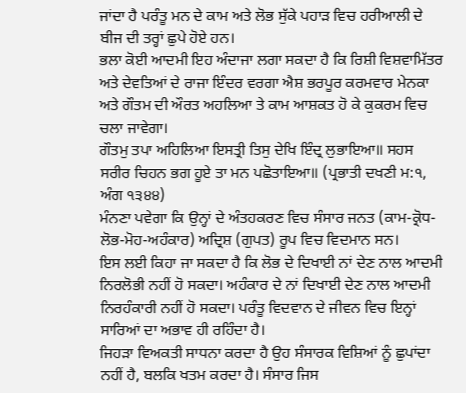ਜਾਂਦਾ ਹੈ ਪਰੰਤੂ ਮਨ ਦੇ ਕਾਮ ਅਤੇ ਲੋਭ ਸੁੱਕੇ ਪਹਾੜ ਵਿਚ ਹਰੀਆਲੀ ਦੇ ਬੀਜ ਦੀ ਤਰ੍ਹਾਂ ਛੁਪੇ ਹੋਏ ਹਨ।
ਭਲਾ ਕੋਈ ਆਦਮੀ ਇਹ ਅੰਦਾਜਾ ਲਗਾ ਸਕਦਾ ਹੈ ਕਿ ਰਿਸ਼ੀ ਵਿਸ਼ਵਾਮਿੱਤਰ ਅਤੇ ਦੇਵਤਿਆਂ ਦੇ ਰਾਜਾ ਇੰਦਰ ਵਰਗਾ ਐਸ਼ ਭਰਪੂਰ ਕਰਮਵਾਰ ਮੇਨਕਾ ਅਤੇ ਗੌਤਮ ਦੀ ਔਰਤ ਅਹਲਿਆ ਤੇ ਕਾਮ ਆਸ਼ਕਤ ਹੋ ਕੇ ਕੁਕਰਮ ਵਿਚ ਚਲਾ ਜਾਵੇਗਾ।
ਗੌਤਮੁ ਤਪਾ ਅਹਿਲਿਆ ਇਸਤ੍ਰੀ ਤਿਸੁ ਦੇਖਿ ਇੰਦ੍ਰ ਲੁਭਾਇਆ॥ ਸਹਸ ਸਰੀਰ ਚਿਹਨ ਭਗ ਹੂਏ ਤਾ ਮਨ ਪਛੋਤਾਇਆ॥ (ਪ੍ਰਭਾਤੀ ਦਖਣੀ ਮ:੧, ਅੰਗ ੧੩੪੪)
ਮੰਨਣਾ ਪਵੇਗਾ ਕਿ ਉਨ੍ਹਾਂ ਦੇ ਅੰਤਹਕਰਣ ਵਿਚ ਸੰਸਾਰ ਜਨਤ (ਕਾਮ-ਕ੍ਰੋਧ-ਲੋਭ-ਮੋਹ-ਅਹੰਕਾਰ) ਅਦ੍ਰਿਸ਼ (ਗੁਪਤ) ਰੂਪ ਵਿਚ ਵਿਦਮਾਨ ਸਨ।
ਇਸ ਲਈ ਕਿਹਾ ਜਾ ਸਕਦਾ ਹੈ ਕਿ ਲੋਭ ਦੇ ਦਿਖਾਈ ਨਾਂ ਦੇਣ ਨਾਲ ਆਦਮੀ ਨਿਰਲੋਭੀ ਨਹੀਂ ਹੋ ਸਕਦਾ। ਅਹੰਕਾਰ ਦੇ ਨਾਂ ਦਿਖਾਈ ਦੇਣ ਨਾਲ ਆਦਮੀ ਨਿਰਹੰਕਾਰੀ ਨਹੀਂ ਹੋ ਸਕਦਾ। ਪਰੰਤੂ ਵਿਦਵਾਨ ਦੇ ਜੀਵਨ ਵਿਚ ਇਨ੍ਹਾਂ ਸਾਰਿਆਂ ਦਾ ਅਭਾਵ ਹੀ ਰਹਿੰਦਾ ਹੈ।
ਜਿਹੜਾ ਵਿਅਕਤੀ ਸਾਧਨਾ ਕਰਦਾ ਹੈ ਉਹ ਸੰਸਾਰਕ ਵਿਸ਼ਿਆਂ ਨੂੰ ਛੁਪਾਂਦਾ ਨਹੀਂ ਹੈ, ਬਲਕਿ ਖਤਮ ਕਰਦਾ ਹੈ। ਸੰਸਾਰ ਜਿਸ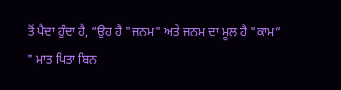ਤੋਂ ਪੈਦਾ ਹੁੰਦਾ ਹੈ, “ਉਹ ਹੈ "ਜਨਮ" ਅਤੇ ਜਨਮ ਦਾ ਮੂਲ ਹੈ "ਕਾਮ”
" ਮਾਤ ਪਿਤਾ ਬਿਨ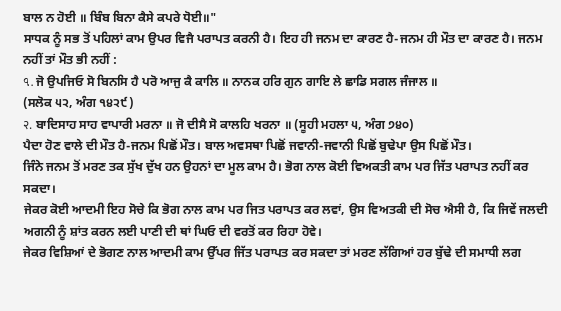ਬਾਲ ਨ ਹੋਈ ॥ ਬਿੰਬ ਬਿਨਾ ਕੈਸੇ ਕਪਰੇ ਧੋਈ॥"
ਸਾਧਕ ਨੂੰ ਸਭ ਤੋਂ ਪਹਿਲਾਂ ਕਾਮ ਉਪਰ ਵਿਜੈ ਪਰਾਪਤ ਕਰਨੀ ਹੈ। ਇਹ ਹੀ ਜਨਮ ਦਾ ਕਾਰਣ ਹੈ-ਜਨਮ ਹੀ ਮੌਤ ਦਾ ਕਾਰਣ ਹੈ। ਜਨਮ ਨਹੀਂ ਤਾਂ ਮੌਤ ਭੀ ਨਹੀਂ :
৭. ਜੋ ਉਪਜਿਓ ਸੋ ਬਿਨਸਿ ਹੈ ਪਰੋ ਆਜੁ ਕੈ ਕਾਲਿ ॥ ਨਾਨਕ ਹਰਿ ਗੁਨ ਗਾਇ ਲੇ ਛਾਡਿ ਸਗਲ ਜੰਜਾਲ ॥
(ਸਲੋਕ ੫੨, ਅੰਗ ੧੪੨੯)
२. ਬਾਦਿਸਾਹ ਸਾਹ ਵਾਪਾਰੀ ਮਰਨਾ ॥ ਜੋ ਦੀਸੈ ਸੋ ਕਾਲਹਿ ਖਰਨਾ ॥ (ਸੂਹੀ ਮਹਲਾ ੫, ਅੰਗ ੭੪੦)
ਪੈਦਾ ਹੋਣ ਵਾਲੇ ਦੀ ਮੌਤ ਹੈ-ਜਨਮ ਪਿਛੋਂ ਮੌਤ। ਬਾਲ ਅਵਸਥਾ ਪਿਛੋਂ ਜਵਾਨੀ-ਜਵਾਨੀ ਪਿਛੋਂ ਬੁਢੇਪਾ ਉਸ ਪਿਛੋਂ ਮੌਤ।
ਜਿੰਨੇ ਜਨਮ ਤੋਂ ਮਰਣ ਤਕ ਸੁੱਖ ਦੁੱਖ ਹਨ ਉਹਨਾਂ ਦਾ ਮੂਲ ਕਾਮ ਹੈ। ਭੋਗ ਨਾਲ ਕੋਈ ਵਿਅਕਤੀ ਕਾਮ ਪਰ ਜਿੱਤ ਪਰਾਪਤ ਨਹੀਂ ਕਰ ਸਕਦਾ।
ਜੇਕਰ ਕੋਈ ਆਦਮੀ ਇਹ ਸੋਚੇ ਕਿ ਭੋਗ ਨਾਲ ਕਾਮ ਪਰ ਜਿਤ ਪਰਾਪਤ ਕਰ ਲਵਾਂ, ਉਸ ਵਿਅਤਕੀ ਦੀ ਸੋਚ ਐਸੀ ਹੈ, ਕਿ ਜਿਵੇਂ ਜਲਦੀ ਅਗਨੀ ਨੂੰ ਸ਼ਾਂਤ ਕਰਨ ਲਈ ਪਾਣੀ ਦੀ ਥਾਂ ਘਿਓ ਦੀ ਵਰਤੋਂ ਕਰ ਰਿਹਾ ਹੋਵੇ।
ਜੇਕਰ ਵਿਸ਼ਿਆਂ ਦੇ ਭੋਗਣ ਨਾਲ ਆਦਮੀ ਕਾਮ ਉੱਪਰ ਜਿੱਤ ਪਰਾਪਤ ਕਰ ਸਕਦਾ ਤਾਂ ਮਰਣ ਲੱਗਿਆਂ ਹਰ ਬੁੱਢੇ ਦੀ ਸਮਾਧੀ ਲਗ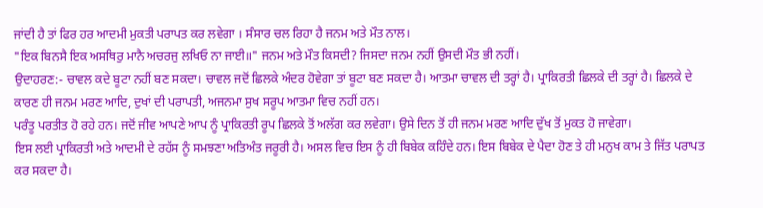ਜਾਂਦੀ ਹੈ ਤਾਂ ਫਿਰ ਹਰ ਆਦਮੀ ਮੁਕਤੀ ਪਰਾਪਤ ਕਰ ਲਵੇਗਾ । ਸੰਸਾਰ ਚਲ ਰਿਹਾ ਹੈ ਜਨਮ ਅਤੇ ਮੌਤ ਨਾਲ।
"ਇਕ ਬਿਨਸੈ ਇਕ ਅਸਥਿਰੁ ਮਾਨੈ ਅਚਰਜੁ ਲਖਿਓ ਨਾ ਜਾਈ॥" ਜਨਮ ਅਤੇ ਮੌਤ ਕਿਸਦੀ? ਜਿਸਦਾ ਜਨਮ ਨਹੀਂ ਉਸਦੀ ਮੌਤ ਭੀ ਨਹੀਂ।
ਉਦਾਹਰਣ:- ਚਾਵਲ ਕਦੇ ਬੂਟਾ ਨਹੀਂ ਬਣ ਸਕਦਾ। ਚਾਵਲ ਜਦੋਂ ਛਿਲਕੇ ਅੰਦਰ ਹੋਵੇਗਾ ਤਾਂ ਬੂਟਾ ਬਣ ਸਕਦਾ ਹੈ। ਆਤਮਾ ਚਾਵਲ ਦੀ ਤਰ੍ਹਾਂ ਹੈ। ਪ੍ਰਾਕਿਰਤੀ ਛਿਲਕੇ ਦੀ ਤਰ੍ਹਾਂ ਹੈ। ਛਿਲਕੇ ਦੇ ਕਾਰਣ ਹੀ ਜਨਮ ਮਰਣ ਆਦਿ, ਦੁਖਾਂ ਦੀ ਪਰਾਪਤੀ, ਅਜਨਮਾ ਸੁਖ ਸਰੂਪ ਆਤਮਾ ਵਿਚ ਨਹੀਂ ਹਨ।
ਪਰੰਤੂ ਪਰਤੀਤ ਹੋ ਰਹੇ ਹਨ। ਜਦੋਂ ਜੀਵ ਆਪਣੇ ਆਪ ਨੂੰ ਪ੍ਰਾਕਿਰਤੀ ਰੂਪ ਛਿਲਕੇ ਤੋਂ ਅਲੱਗ ਕਰ ਲਵੇਗਾ। ਉਸੇ ਦਿਨ ਤੋਂ ਹੀ ਜਨਮ ਮਰਣ ਆਦਿ ਦੁੱਖ ਤੋਂ ਮੁਕਤ ਹੋ ਜਾਵੇਗਾ।
ਇਸ ਲਈ ਪ੍ਰਾਕਿਰਤੀ ਅਤੇ ਆਦਮੀ ਦੇ ਰਹੱਸ ਨੂੰ ਸਮਝਣਾ ਅਤਿਅੰਤ ਜਰੂਰੀ ਹੈ। ਅਸਲ ਵਿਚ ਇਸ ਨੂੰ ਹੀ ਬਿਬੇਕ ਕਹਿੰਦੇ ਹਨ। ਇਸ ਬਿਬੇਕ ਦੇ ਪੈਦਾ ਹੋਣ ਤੇ ਹੀ ਮਨੁਖ ਕਾਮ ਤੇ ਜਿੱਤ ਪਰਾਪਤ ਕਰ ਸਕਦਾ ਹੈ।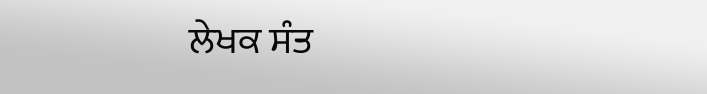ਲੇਖਕ ਸੰਤ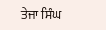ਤੇਜਾ ਸਿੰਘ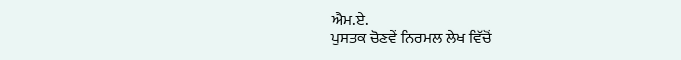ਐਮ.ਏ.
ਪੁਸਤਕ ਚੋਣਵੇਂ ਨਿਰਮਲ ਲੇਖ ਵਿੱਚੋਂ